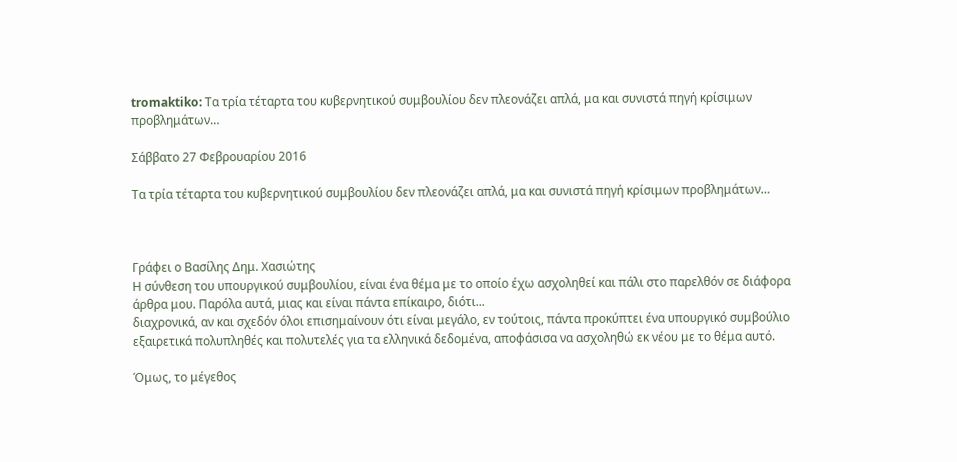tromaktiko: Τα τρία τέταρτα του κυβερνητικού συμβουλίου δεν πλεονάζει απλά, μα και συνιστά πηγή κρίσιμων προβλημάτων…

Σάββατο 27 Φεβρουαρίου 2016

Τα τρία τέταρτα του κυβερνητικού συμβουλίου δεν πλεονάζει απλά, μα και συνιστά πηγή κρίσιμων προβλημάτων…



Γράφει ο Βασίλης Δημ. Χασιώτης
Η σύνθεση του υπουργικού συμβουλίου, είναι ένα θέμα με το οποίο έχω ασχοληθεί και πάλι στο παρελθόν σε διάφορα άρθρα μου. Παρόλα αυτά, μιας και είναι πάντα επίκαιρο, διότι...
διαχρονικά, αν και σχεδόν όλοι επισημαίνουν ότι είναι μεγάλο, εν τούτοις, πάντα προκύπτει ένα υπουργικό συμβούλιο εξαιρετικά πολυπληθές και πολυτελές για τα ελληνικά δεδομένα, αποφάσισα να ασχοληθώ εκ νέου με το θέμα αυτό.

Όμως, το μέγεθος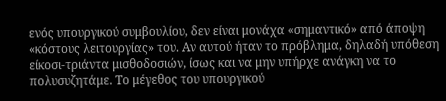ενός υπουργικού συμβουλίου, δεν είναι μονάχα «σημαντικό» από άποψη «κόστους λειτουργίας» του. Αν αυτού ήταν το πρόβλημα, δηλαδή υπόθεση είκοσι-τριάντα μισθοδοσιών, ίσως και να μην υπήρχε ανάγκη να το πολυσυζητάμε. Το μέγεθος του υπουργικού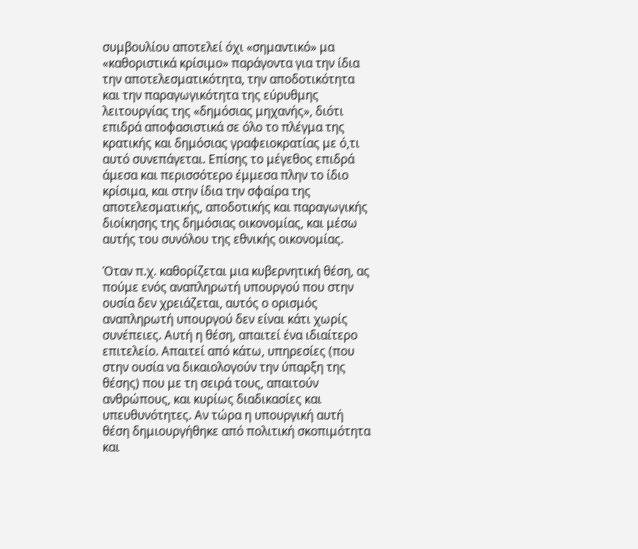συμβουλίου αποτελεί όχι «σημαντικό» μα «καθοριστικά κρίσιμο» παράγοντα για την ίδια την αποτελεσματικότητα, την αποδοτικότητα και την παραγωγικότητα της εύρυθμης λειτουργίας της «δημόσιας μηχανής», διότι επιδρά αποφασιστικά σε όλο το πλέγμα της κρατικής και δημόσιας γραφειοκρατίας με ό,τι αυτό συνεπάγεται. Επίσης το μέγεθος επιδρά άμεσα και περισσότερο έμμεσα πλην το ίδιο κρίσιμα, και στην ίδια την σφαίρα της αποτελεσματικής, αποδοτικής και παραγωγικής διοίκησης της δημόσιας οικονομίας, και μέσω αυτής του συνόλου της εθνικής οικονομίας.

Όταν π.χ. καθορίζεται μια κυβερνητική θέση, ας πούμε ενός αναπληρωτή υπουργού που στην ουσία δεν χρειάζεται, αυτός ο ορισμός αναπληρωτή υπουργού δεν είναι κάτι χωρίς συνέπειες. Αυτή η θέση, απαιτεί ένα ιδιαίτερο επιτελείο. Απαιτεί από κάτω, υπηρεσίες (που στην ουσία να δικαιολογούν την ύπαρξη της θέσης) που με τη σειρά τους, απαιτούν ανθρώπους, και κυρίως διαδικασίες και υπευθυνότητες. Αν τώρα η υπουργική αυτή θέση δημιουργήθηκε από πολιτική σκοπιμότητα και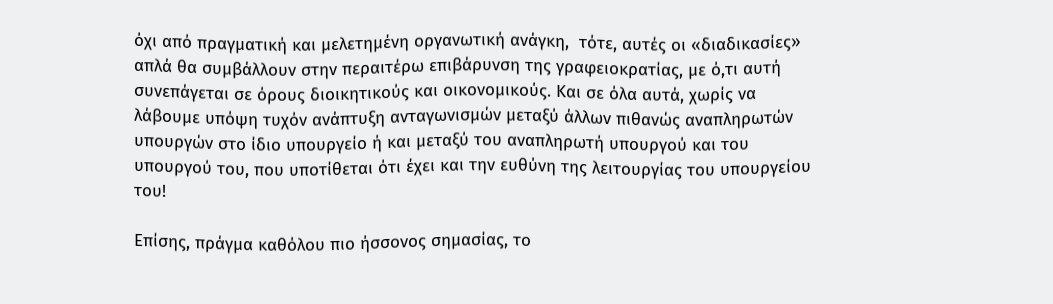όχι από πραγματική και μελετημένη οργανωτική ανάγκη,  τότε, αυτές οι «διαδικασίες» απλά θα συμβάλλουν στην περαιτέρω επιβάρυνση της γραφειοκρατίας, με ό,τι αυτή συνεπάγεται σε όρους διοικητικούς και οικονομικούς. Και σε όλα αυτά, χωρίς να λάβουμε υπόψη τυχόν ανάπτυξη ανταγωνισμών μεταξύ άλλων πιθανώς αναπληρωτών υπουργών στο ίδιο υπουργείο ή και μεταξύ του αναπληρωτή υπουργού και του υπουργού του, που υποτίθεται ότι έχει και την ευθύνη της λειτουργίας του υπουργείου του!

Επίσης, πράγμα καθόλου πιο ήσσονος σημασίας, το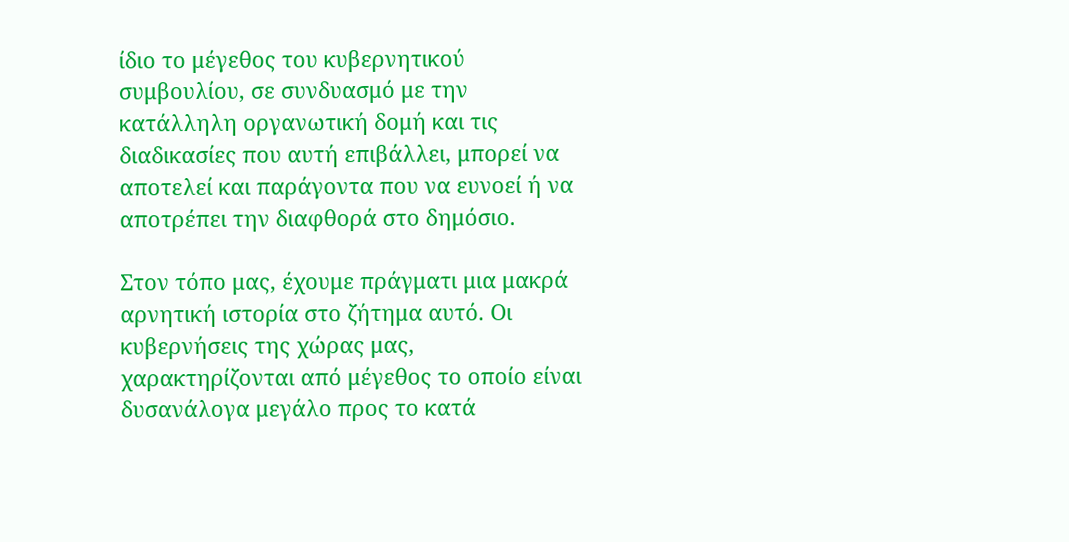ίδιο το μέγεθος του κυβερνητικού συμβουλίου, σε συνδυασμό με την κατάλληλη οργανωτική δομή και τις διαδικασίες που αυτή επιβάλλει, μπορεί να αποτελεί και παράγοντα που να ευνοεί ή να αποτρέπει την διαφθορά στο δημόσιο.

Στον τόπο μας, έχουμε πράγματι μια μακρά αρνητική ιστορία στο ζήτημα αυτό. Οι κυβερνήσεις της χώρας μας, χαρακτηρίζονται από μέγεθος το οποίο είναι δυσανάλογα μεγάλο προς το κατά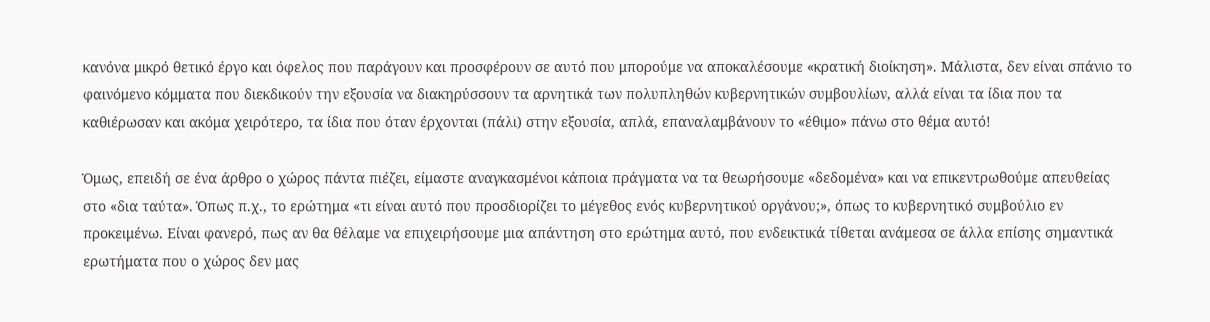κανόνα μικρό θετικό έργο και όφελος που παράγουν και προσφέρουν σε αυτό που μπορούμε να αποκαλέσουμε «κρατική διοίκηση». Μάλιστα, δεν είναι σπάνιο το φαινόμενο κόμματα που διεκδικούν την εξουσία να διακηρύσσουν τα αρνητικά των πολυπληθών κυβερνητικών συμβουλίων, αλλά είναι τα ίδια που τα καθιέρωσαν και ακόμα χειρότερο, τα ίδια που όταν έρχονται (πάλι) στην εξουσία, απλά, επαναλαμβάνουν το «έθιμο» πάνω στο θέμα αυτό!

Όμως, επειδή σε ένα άρθρο ο χώρος πάντα πιέζει, είμαστε αναγκασμένοι κάποια πράγματα να τα θεωρήσουμε «δεδομένα» και να επικεντρωθούμε απευθείας στο «δια ταύτα». Όπως π.χ., το ερώτημα «τι είναι αυτό που προσδιορίζει το μέγεθος ενός κυβερνητικού οργάνου;», όπως το κυβερνητικό συμβούλιο εν προκειμένω. Είναι φανερό, πως αν θα θέλαμε να επιχειρήσουμε μια απάντηση στο ερώτημα αυτό, που ενδεικτικά τίθεται ανάμεσα σε άλλα επίσης σημαντικά ερωτήματα που ο χώρος δεν μας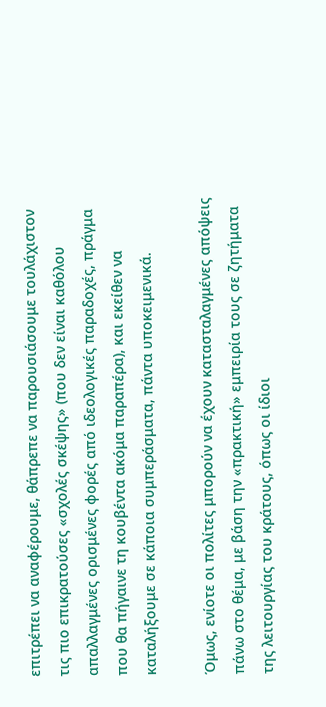επιτρέπει να αναφέρουμε, θάπρεπε να παρουσιάσουμε τουλάχιστον τις πιο επικρατούσες «σχολές σκέψης» (που δεν είναι καθόλου απαλλαγμένες ορισμένες φορές από ιδεολογικές παραδοχές, πράγμα που θα πήγαινε τη κουβέντα ακόμα παραπέρα), και εκείθεν να καταλήξουμε σε κάποια συμπεράσματα, πάντα υποκειμενικά.

Όμως, ενίοτε οι πολίτες μπορούν να έχουν κατασταλαγμένες απόψεις πάνω στο θέμα, με βάση την «πρακτική» εμπειρία τους σε ζητήματα της λειτουργίας του κράτους, όπως οι ίδιοι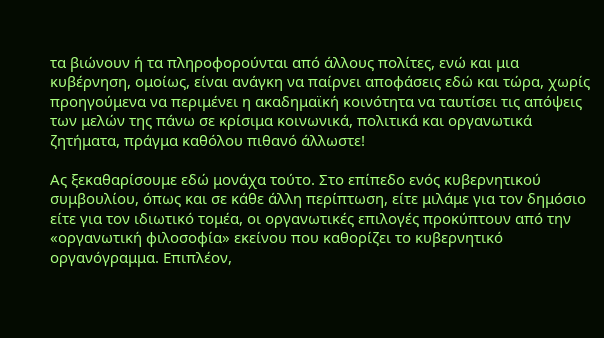τα βιώνουν ή τα πληροφορούνται από άλλους πολίτες, ενώ και μια κυβέρνηση, ομοίως, είναι ανάγκη να παίρνει αποφάσεις εδώ και τώρα, χωρίς προηγούμενα να περιμένει η ακαδημαϊκή κοινότητα να ταυτίσει τις απόψεις των μελών της πάνω σε κρίσιμα κοινωνικά, πολιτικά και οργανωτικά ζητήματα, πράγμα καθόλου πιθανό άλλωστε!

Ας ξεκαθαρίσουμε εδώ μονάχα τούτο. Στο επίπεδο ενός κυβερνητικού συμβουλίου, όπως και σε κάθε άλλη περίπτωση, είτε μιλάμε για τον δημόσιο είτε για τον ιδιωτικό τομέα, οι οργανωτικές επιλογές προκύπτουν από την «οργανωτική φιλοσοφία» εκείνου που καθορίζει το κυβερνητικό οργανόγραμμα. Επιπλέον,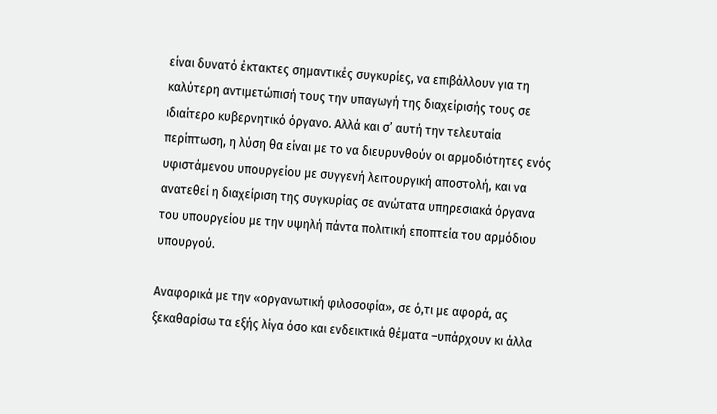είναι δυνατό έκτακτες σημαντικές συγκυρίες, να επιβάλλουν για τη καλύτερη αντιμετώπισή τους την υπαγωγή της διαχείρισής τους σε ιδιαίτερο κυβερνητικό όργανο. Αλλά και σ’ αυτή την τελευταία περίπτωση, η λύση θα είναι με το να διευρυνθούν οι αρμοδιότητες ενός υφιστάμενου υπουργείου με συγγενή λειτουργική αποστολή, και να ανατεθεί η διαχείριση της συγκυρίας σε ανώτατα υπηρεσιακά όργανα του υπουργείου με την υψηλή πάντα πολιτική εποπτεία του αρμόδιου υπουργού.

Αναφορικά με την «οργανωτική φιλοσοφία», σε ό,τι με αφορά, ας ξεκαθαρίσω τα εξής λίγα όσο και ενδεικτικά θέματα –υπάρχουν κι άλλα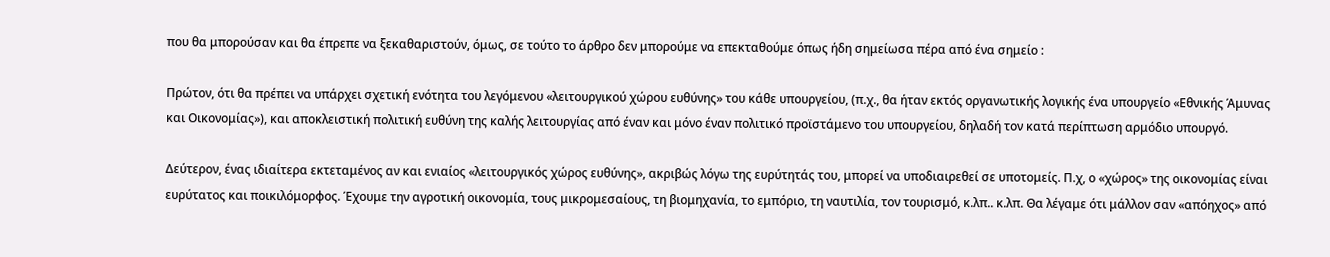που θα μπορούσαν και θα έπρεπε να ξεκαθαριστούν, όμως, σε τούτο το άρθρο δεν μπορούμε να επεκταθούμε όπως ήδη σημείωσα πέρα από ένα σημείο :

Πρώτον, ότι θα πρέπει να υπάρχει σχετική ενότητα του λεγόμενου «λειτουργικού χώρου ευθύνης» του κάθε υπουργείου, (π.χ., θα ήταν εκτός οργανωτικής λογικής ένα υπουργείο «Εθνικής Άμυνας και Οικονομίας»), και αποκλειστική πολιτική ευθύνη της καλής λειτουργίας από έναν και μόνο έναν πολιτικό προϊστάμενο του υπουργείου, δηλαδή τον κατά περίπτωση αρμόδιο υπουργό.

Δεύτερον, ένας ιδιαίτερα εκτεταμένος αν και ενιαίος «λειτουργικός χώρος ευθύνης», ακριβώς λόγω της ευρύτητάς του, μπορεί να υποδιαιρεθεί σε υποτομείς. Π.χ, ο «χώρος» της οικονομίας είναι ευρύτατος και ποικιλόμορφος. Έχουμε την αγροτική οικονομία, τους μικρομεσαίους, τη βιομηχανία, το εμπόριο, τη ναυτιλία, τον τουρισμό, κ.λπ.. κ.λπ. Θα λέγαμε ότι μάλλον σαν «απόηχος» από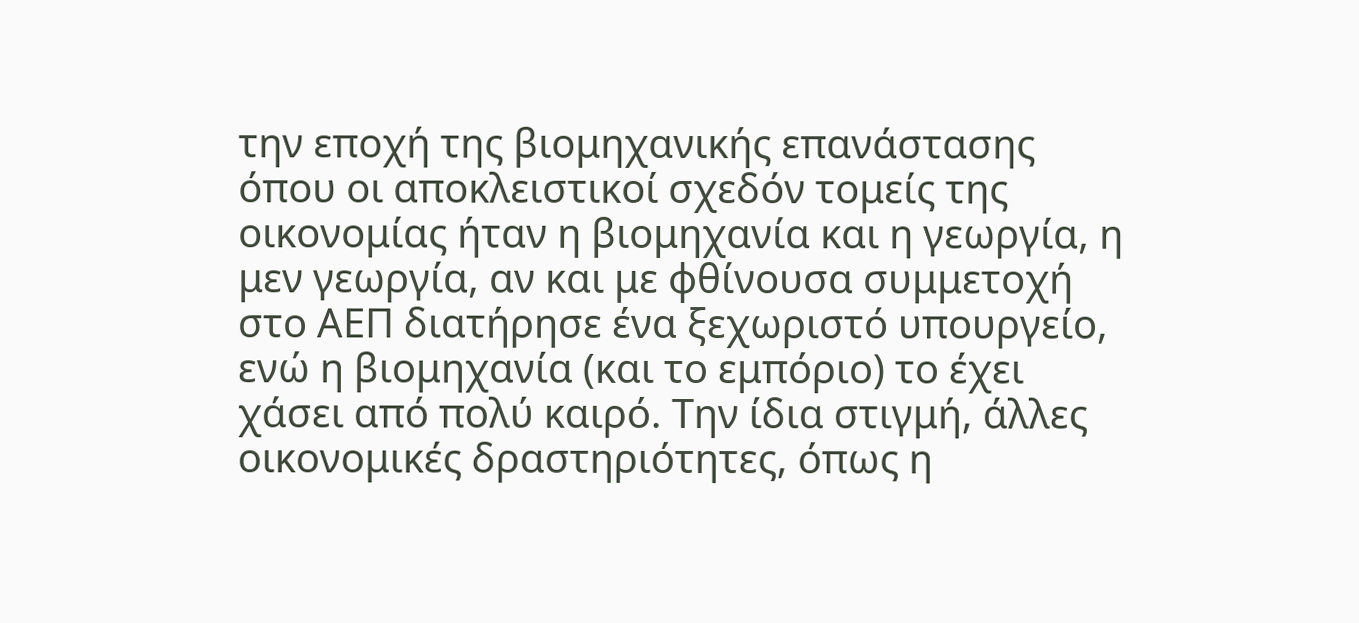την εποχή της βιομηχανικής επανάστασης όπου οι αποκλειστικοί σχεδόν τομείς της οικονομίας ήταν η βιομηχανία και η γεωργία, η μεν γεωργία, αν και με φθίνουσα συμμετοχή στο ΑΕΠ διατήρησε ένα ξεχωριστό υπουργείο, ενώ η βιομηχανία (και το εμπόριο) το έχει χάσει από πολύ καιρό. Την ίδια στιγμή, άλλες οικονομικές δραστηριότητες, όπως η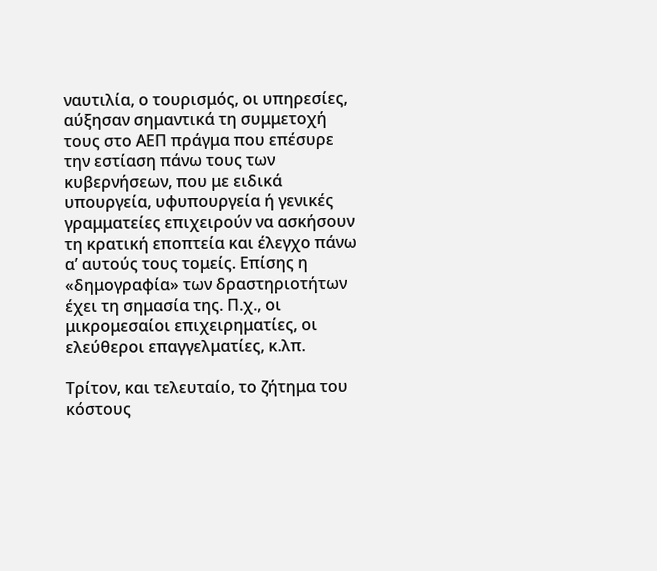ναυτιλία, ο τουρισμός, οι υπηρεσίες, αύξησαν σημαντικά τη συμμετοχή τους στο ΑΕΠ πράγμα που επέσυρε την εστίαση πάνω τους των κυβερνήσεων, που με ειδικά υπουργεία, υφυπουργεία ή γενικές γραμματείες επιχειρούν να ασκήσουν τη κρατική εποπτεία και έλεγχο πάνω α’ αυτούς τους τομείς. Επίσης η «δημογραφία» των δραστηριοτήτων έχει τη σημασία της. Π.χ., οι μικρομεσαίοι επιχειρηματίες, οι ελεύθεροι επαγγελματίες, κ.λπ.

Τρίτον, και τελευταίο, το ζήτημα του κόστους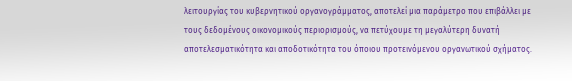λειτουργίας του κυβερνητικού οργανογράμματος, αποτελεί μια παράμετρο που επιβάλλει με τους δεδομένους οικονομικούς περιορισμούς, να πετύχουμε τη μεγαλύτερη δυνατή αποτελεσματικότητα και αποδοτικότητα του όποιου προτεινόμενου οργανωτικού σχήματος.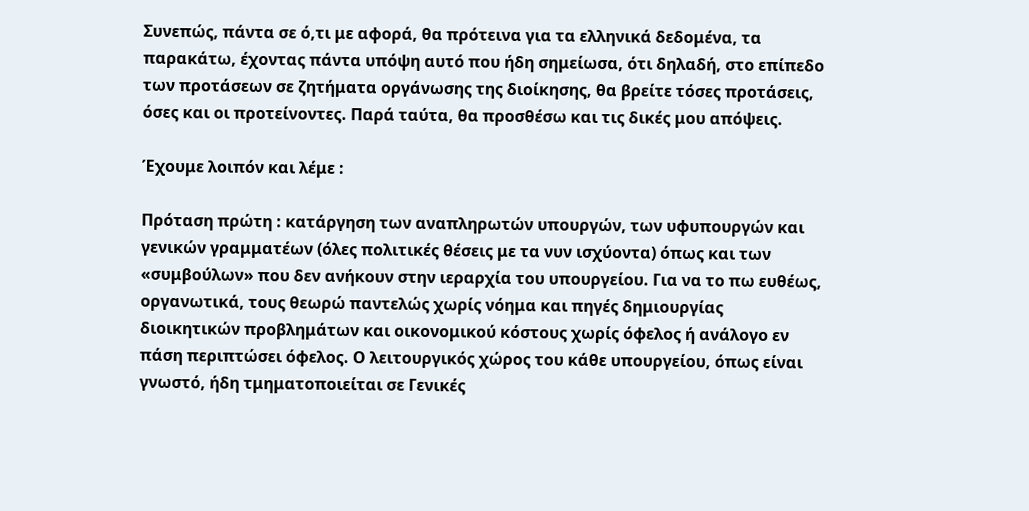Συνεπώς, πάντα σε ό,τι με αφορά, θα πρότεινα για τα ελληνικά δεδομένα, τα παρακάτω, έχοντας πάντα υπόψη αυτό που ήδη σημείωσα, ότι δηλαδή, στο επίπεδο των προτάσεων σε ζητήματα οργάνωσης της διοίκησης, θα βρείτε τόσες προτάσεις, όσες και οι προτείνοντες. Παρά ταύτα, θα προσθέσω και τις δικές μου απόψεις.

Έχουμε λοιπόν και λέμε :

Πρόταση πρώτη : κατάργηση των αναπληρωτών υπουργών, των υφυπουργών και γενικών γραμματέων (όλες πολιτικές θέσεις με τα νυν ισχύοντα) όπως και των «συμβούλων» που δεν ανήκουν στην ιεραρχία του υπουργείου. Για να το πω ευθέως, οργανωτικά, τους θεωρώ παντελώς χωρίς νόημα και πηγές δημιουργίας διοικητικών προβλημάτων και οικονομικού κόστους χωρίς όφελος ή ανάλογο εν πάση περιπτώσει όφελος. Ο λειτουργικός χώρος του κάθε υπουργείου, όπως είναι γνωστό, ήδη τμηματοποιείται σε Γενικές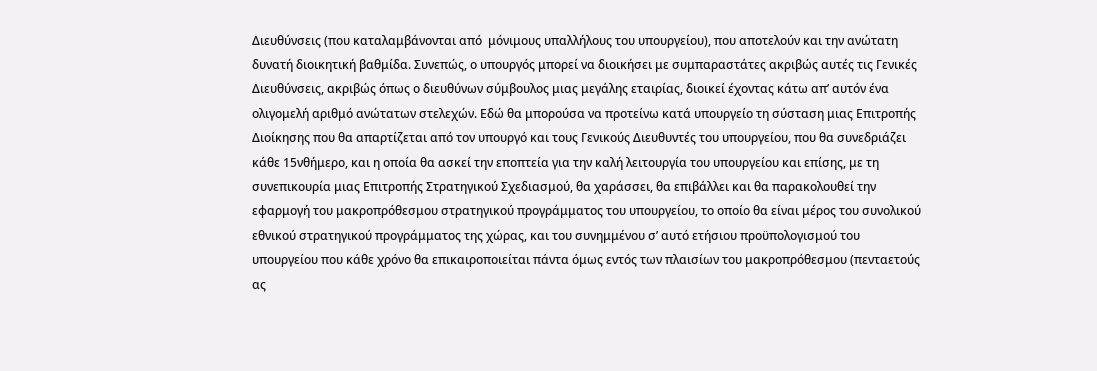Διευθύνσεις (που καταλαμβάνονται από  μόνιμους υπαλλήλους του υπουργείου), που αποτελούν και την ανώτατη δυνατή διοικητική βαθμίδα. Συνεπώς, ο υπουργός μπορεί να διοικήσει με συμπαραστάτες ακριβώς αυτές τις Γενικές Διευθύνσεις, ακριβώς όπως ο διευθύνων σύμβουλος μιας μεγάλης εταιρίας, διοικεί έχοντας κάτω απ’ αυτόν ένα ολιγομελή αριθμό ανώτατων στελεχών. Εδώ θα μπορούσα να προτείνω κατά υπουργείο τη σύσταση μιας Επιτροπής Διοίκησης που θα απαρτίζεται από τον υπουργό και τους Γενικούς Διευθυντές του υπουργείου, που θα συνεδριάζει κάθε 15νθήμερο, και η οποία θα ασκεί την εποπτεία για την καλή λειτουργία του υπουργείου και επίσης, με τη συνεπικουρία μιας Επιτροπής Στρατηγικού Σχεδιασμού, θα χαράσσει, θα επιβάλλει και θα παρακολουθεί την εφαρμογή του μακροπρόθεσμου στρατηγικού προγράμματος του υπουργείου, το οποίο θα είναι μέρος του συνολικού εθνικού στρατηγικού προγράμματος της χώρας, και του συνημμένου σ’ αυτό ετήσιου προϋπολογισμού του υπουργείου που κάθε χρόνο θα επικαιροποιείται πάντα όμως εντός των πλαισίων του μακροπρόθεσμου (πενταετούς ας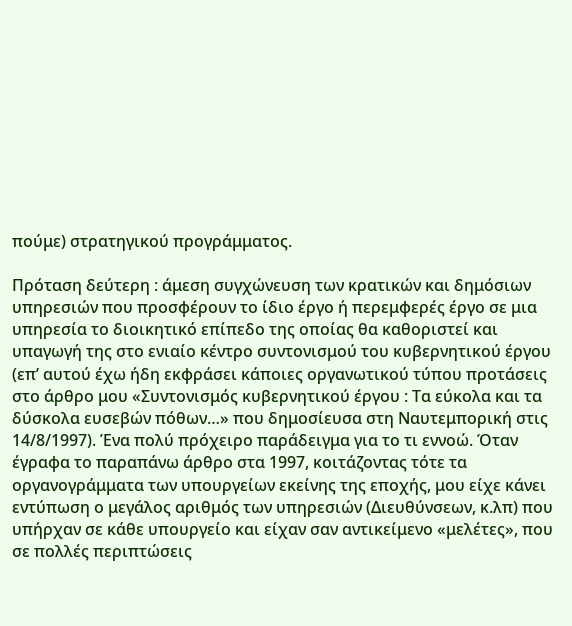πούμε) στρατηγικού προγράμματος.

Πρόταση δεύτερη : άμεση συγχώνευση των κρατικών και δημόσιων υπηρεσιών που προσφέρουν το ίδιο έργο ή περεμφερές έργο σε μια υπηρεσία το διοικητικό επίπεδο της οποίας θα καθοριστεί και υπαγωγή της στο ενιαίο κέντρο συντονισμού του κυβερνητικού έργου (επ’ αυτού έχω ήδη εκφράσει κάποιες οργανωτικού τύπου προτάσεις στο άρθρο μου «Συντονισμός κυβερνητικού έργου : Τα εύκολα και τα δύσκολα ευσεβών πόθων…» που δημοσίευσα στη Ναυτεμπορική στις 14/8/1997). Ένα πολύ πρόχειρο παράδειγμα για το τι εννοώ. Όταν έγραφα το παραπάνω άρθρο στα 1997, κοιτάζοντας τότε τα οργανογράμματα των υπουργείων εκείνης της εποχής, μου είχε κάνει εντύπωση ο μεγάλος αριθμός των υπηρεσιών (Διευθύνσεων, κ.λπ) που υπήρχαν σε κάθε υπουργείο και είχαν σαν αντικείμενο «μελέτες», που σε πολλές περιπτώσεις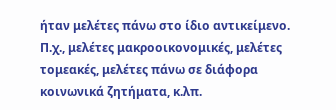ήταν μελέτες πάνω στο ίδιο αντικείμενο. Π.χ., μελέτες μακροοικονομικές, μελέτες τομεακές, μελέτες πάνω σε διάφορα κοινωνικά ζητήματα, κ.λπ.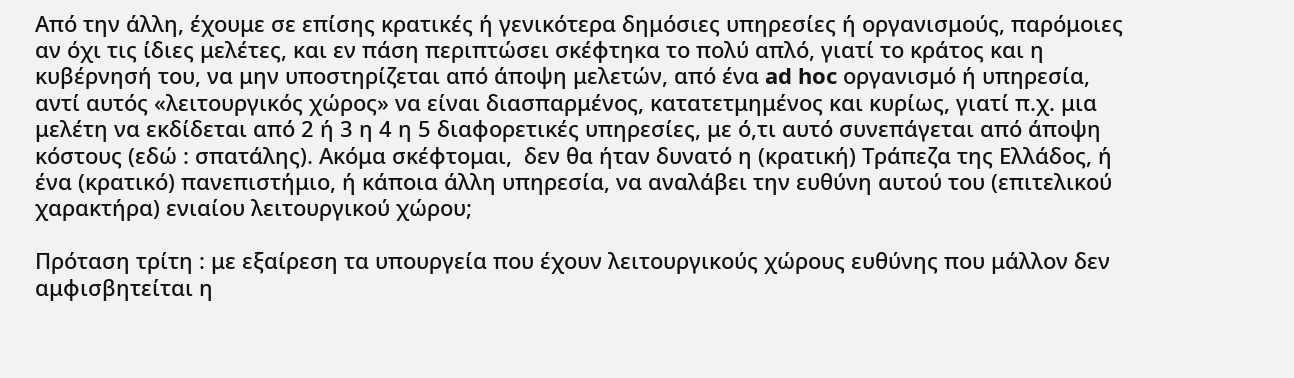Από την άλλη, έχουμε σε επίσης κρατικές ή γενικότερα δημόσιες υπηρεσίες ή οργανισμούς, παρόμοιες αν όχι τις ίδιες μελέτες, και εν πάση περιπτώσει σκέφτηκα το πολύ απλό, γιατί το κράτος και η κυβέρνησή του, να μην υποστηρίζεται από άποψη μελετών, από ένα ad hoc οργανισμό ή υπηρεσία, αντί αυτός «λειτουργικός χώρος» να είναι διασπαρμένος, κατατετμημένος και κυρίως, γιατί π.χ. μια μελέτη να εκδίδεται από 2 ή 3 η 4 η 5 διαφορετικές υπηρεσίες, με ό,τι αυτό συνεπάγεται από άποψη κόστους (εδώ : σπατάλης). Ακόμα σκέφτομαι,  δεν θα ήταν δυνατό η (κρατική) Τράπεζα της Ελλάδος, ή ένα (κρατικό) πανεπιστήμιο, ή κάποια άλλη υπηρεσία, να αναλάβει την ευθύνη αυτού του (επιτελικού χαρακτήρα) ενιαίου λειτουργικού χώρου;

Πρόταση τρίτη : με εξαίρεση τα υπουργεία που έχουν λειτουργικούς χώρους ευθύνης που μάλλον δεν αμφισβητείται η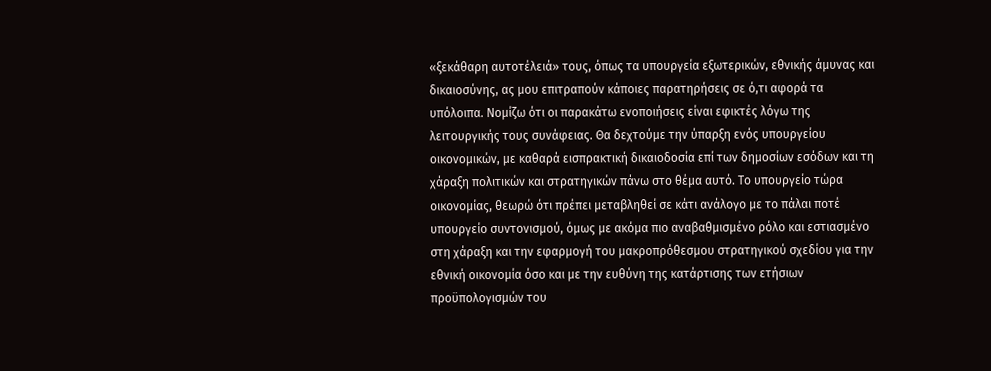«ξεκάθαρη αυτοτέλειά» τους, όπως τα υπουργεία εξωτερικών, εθνικής άμυνας και δικαιοσύνης, ας μου επιτραπούν κάποιες παρατηρήσεις σε ό,τι αφορά τα υπόλοιπα. Νομίζω ότι οι παρακάτω ενοποιήσεις είναι εφικτές λόγω της λειτουργικής τους συνάφειας. Θα δεχτούμε την ύπαρξη ενός υπουργείου οικονομικών, με καθαρά εισπρακτική δικαιοδοσία επί των δημοσίων εσόδων και τη χάραξη πολιτικών και στρατηγικών πάνω στο θέμα αυτό. Το υπουργείο τώρα οικονομίας, θεωρώ ότι πρέπει μεταβληθεί σε κάτι ανάλογο με το πάλαι ποτέ υπουργείο συντονισμού, όμως με ακόμα πιο αναβαθμισμένο ρόλο και εστιασμένο στη χάραξη και την εφαρμογή του μακροπρόθεσμου στρατηγικού σχεδίου για την εθνική οικονομία όσο και με την ευθύνη της κατάρτισης των ετήσιων προϋπολογισμών του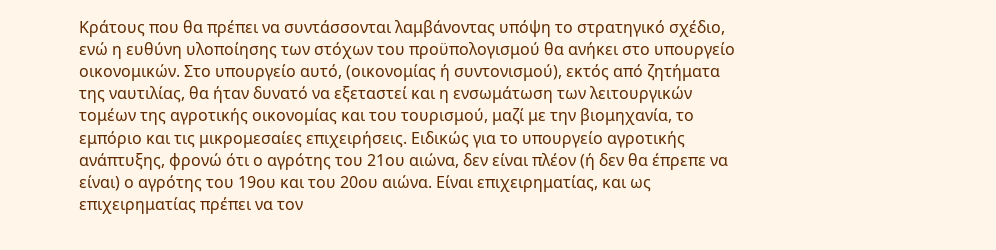Κράτους που θα πρέπει να συντάσσονται λαμβάνοντας υπόψη το στρατηγικό σχέδιο, ενώ η ευθύνη υλοποίησης των στόχων του προϋπολογισμού θα ανήκει στο υπουργείο οικονομικών. Στο υπουργείο αυτό, (οικονομίας ή συντονισμού), εκτός από ζητήματα της ναυτιλίας, θα ήταν δυνατό να εξεταστεί και η ενσωμάτωση των λειτουργικών τομέων της αγροτικής οικονομίας και του τουρισμού, μαζί με την βιομηχανία, το εμπόριο και τις μικρομεσαίες επιχειρήσεις. Ειδικώς για το υπουργείο αγροτικής ανάπτυξης, φρονώ ότι ο αγρότης του 21ου αιώνα, δεν είναι πλέον (ή δεν θα έπρεπε να είναι) ο αγρότης του 19ου και του 20ου αιώνα. Είναι επιχειρηματίας, και ως επιχειρηματίας πρέπει να τον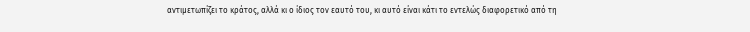αντιμετωπίζει το κράτος, αλλά κι ο ίδιος τον εαυτό του, κι αυτό είναι κάτι το εντελώς διαφορετικό από τη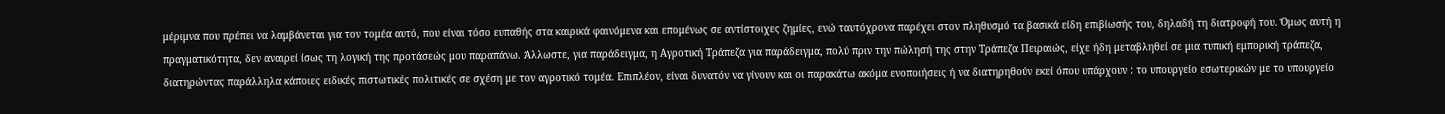μέριμνα που πρέπει να λαμβάνεται για τον τομέα αυτό, που είναι τόσο ευπαθής στα καιρικά φαινόμενα και επομένως σε αντίστοιχες ζημίες, ενώ ταυτόχρονα παρέχει στον πληθυσμό τα βασικά είδη επιβίωσής του, δηλαδή τη διατροφή του. Όμως αυτή η πραγματικότητα, δεν αναιρεί ίσως τη λογική της προτάσεώς μου παραπάνω. Άλλωστε, για παράδειγμα, η Αγροτική Τράπεζα για παράδειγμα, πολύ πριν την πώλησή της στην Τράπεζα Πειραιώς, είχε ήδη μεταβληθεί σε μια τυπική εμπορική τράπεζα, διατηρώντας παράλληλα κάποιες ειδικές πιστωτικές πολιτικές σε σχέση με τον αγροτικό τομέα. Επιπλέον, είναι δυνατόν να γίνουν και οι παρακάτω ακόμα ενοποιήσεις ή να διατηρηθούν εκεί όπου υπάρχουν : το υπουργείο εσωτερικών με το υπουργείο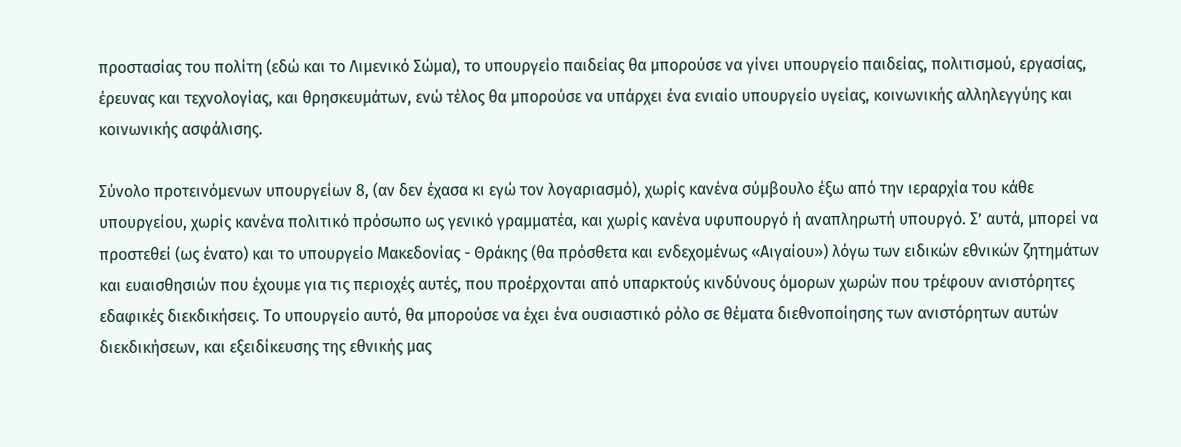προστασίας του πολίτη (εδώ και το Λιμενικό Σώμα), το υπουργείο παιδείας θα μπορούσε να γίνει υπουργείο παιδείας, πολιτισμού, εργασίας, έρευνας και τεχνολογίας, και θρησκευμάτων, ενώ τέλος θα μπορούσε να υπάρχει ένα ενιαίο υπουργείο υγείας, κοινωνικής αλληλεγγύης και κοινωνικής ασφάλισης.

Σύνολο προτεινόμενων υπουργείων 8, (αν δεν έχασα κι εγώ τον λογαριασμό), χωρίς κανένα σύμβουλο έξω από την ιεραρχία του κάθε υπουργείου, χωρίς κανένα πολιτικό πρόσωπο ως γενικό γραμματέα, και χωρίς κανένα υφυπουργό ή αναπληρωτή υπουργό. Σ’ αυτά, μπορεί να προστεθεί (ως ένατο) και το υπουργείο Μακεδονίας - Θράκης (θα πρόσθετα και ενδεχομένως «Αιγαίου») λόγω των ειδικών εθνικών ζητημάτων και ευαισθησιών που έχουμε για τις περιοχές αυτές, που προέρχονται από υπαρκτούς κινδύνους όμορων χωρών που τρέφουν ανιστόρητες εδαφικές διεκδικήσεις. Το υπουργείο αυτό, θα μπορούσε να έχει ένα ουσιαστικό ρόλο σε θέματα διεθνοποίησης των ανιστόρητων αυτών διεκδικήσεων, και εξειδίκευσης της εθνικής μας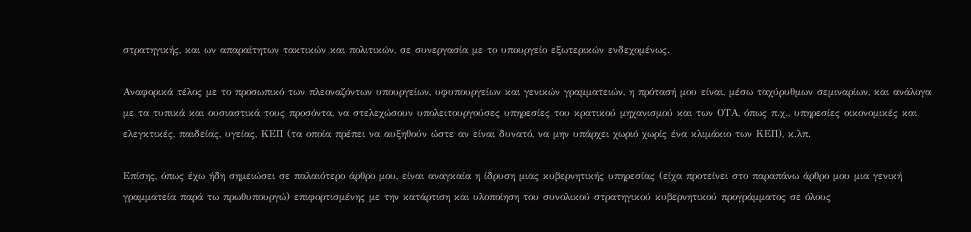στρατηγικής, και ων απαραίτητων τακτικών και πολιτικών, σε συνεργασία με το υπουργείο εξωτερικών ενδεχομένως.

Αναφορικά τέλος με το προσωπικό των πλεοναζόντων υπουργείων, υφυπουργείων και γενικών γραμματειών, η πρότασή μου είναι, μέσω ταχύρυθμων σεμιναρίων, και ανάλογα με τα τυπικά και ουσιαστικά τους προσόντα, να στελεχώσουν υπολειτουργούσες υπηρεσίες του κρατικού μηχανισμού και των ΟΤΑ, όπως π.χ., υπηρεσίες οικονομικές και ελεγκτικές, παιδείας, υγείας, ΚΕΠ (τα οποία πρέπει να αυξηθούν ώστε αν είναι δυνατό, να μην υπάρχει χωριό χωρίς ένα κλιμάκιο των ΚΕΠ), κ.λπ.

Επίσης, όπως έχω ήδη σημειώσει σε παλαιότερο άρθρο μου, είναι αναγκαία η ίδρυση μιας κυβερνητικής υπηρεσίας (είχα προτείνει στο παραπάνω άρθρο μου μια γενική γραμματεία παρά τω πρωθυπουργώ) επιφορτισμένης με την κατάρτιση και υλοποίηση του συνολικού στρατηγικού κυβερνητικού προγράμματος σε όλους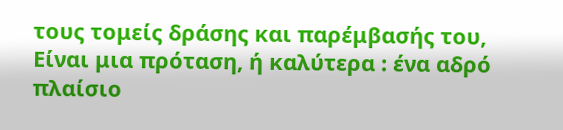τους τομείς δράσης και παρέμβασής του, Είναι μια πρόταση, ή καλύτερα : ένα αδρό πλαίσιο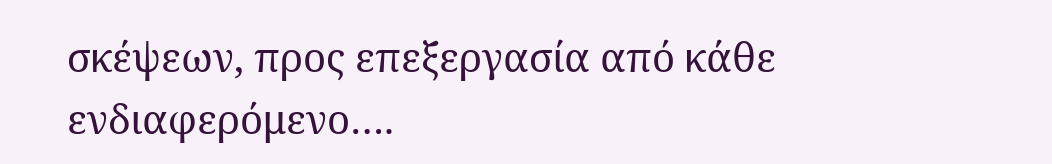σκέψεων, προς επεξεργασία από κάθε ενδιαφερόμενο….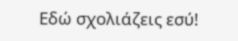Εδώ σχολιάζεις εσύ!